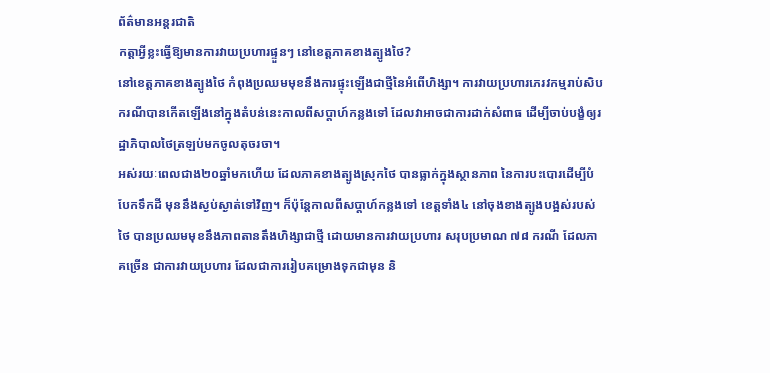ព័ត៌មានអន្តរជាតិ
កត្តាអ្វីខ្លះធ្វើឱ្យមានការវាយប្រហារផ្ទួនៗ នៅខេត្តភាគខាងត្បូងថៃ?
នៅខេត្តភាគខាងត្បូងថៃ កំពុងប្រឈមមុខនឹងការផ្ទុះឡើងជាថ្មីនៃអំពើហិង្សា។ ការវាយប្រហារភេរវកម្មរាប់សិបករណីបានកើតឡើងនៅក្នុងតំបន់នេះកាលពីសប្តាហ៍កន្លងទៅ ដែលវាអាចជាការដាក់សំពាធ ដើម្បីចាប់បង្ខំឲ្យរដ្ឋាភិបាលថៃត្រឡប់មកចូលតុចរចា។
អស់រយៈពេលជាង២០ឆ្នាំមកហើយ ដែលភាគខាងត្បូងស្រុកថៃ បានធ្លាក់ក្នុងស្ថានភាព នៃការបះបោរដើម្បីបំបែកទឹកដី មុននឹងស្ងប់ស្ងាត់ទៅវិញ។ ក៏ប៉ុន្តែកាលពីសប្តាហ៍កន្លងទៅ ខេត្តទាំង៤ នៅចុងខាងត្បូងបង្អស់របស់ថៃ បានប្រឈមមុខនឹងភាពតានតឹងហិង្សាជាថ្មី ដោយមានការវាយប្រហារ សរុបប្រមាណ ៧៨ ករណី ដែលភាគច្រើន ជាការវាយប្រហារ ដែលជាការរៀបគម្រោងទុកជាមុន និ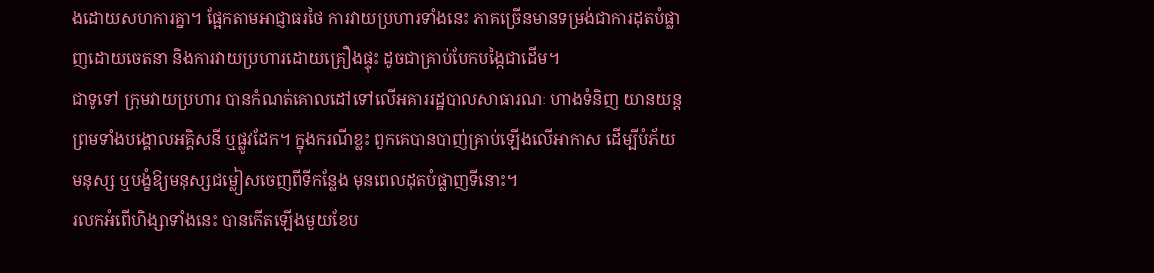ងដោយសហការគ្នា។ ផ្អែកតាមអាជ្ញាធរថៃ ការវាយប្រហារទាំងនេះ ភាគច្រើនមានទម្រង់ជាការដុតបំផ្លាញដោយចេតនា និងការវាយប្រហារដោយគ្រឿងផ្ទុះ ដូចជាគ្រាប់បែកបង្កៃជាដើម។
ជាទូទៅ ក្រុមវាយប្រហារ បានកំណត់គោលដៅទៅលើអគាររដ្ឋបាលសាធារណៈ ហាងទំនិញ យានយន្ត ព្រមទាំងបង្គោលអគ្គិសនី ឬផ្លូវដែក។ ក្នុងករណីខ្លះ ពួកគេបានបាញ់គ្រាប់ឡើងលើអាកាស ដើម្បីបំភ័យមនុស្ស ឬបង្ខំឱ្យមនុស្សជម្លៀសចេញពីទីកន្លែង មុនពេលដុតបំផ្លាញទីនោះ។
រលកអំពើហិង្សាទាំងនេះ បានកើតឡើងមួយខែប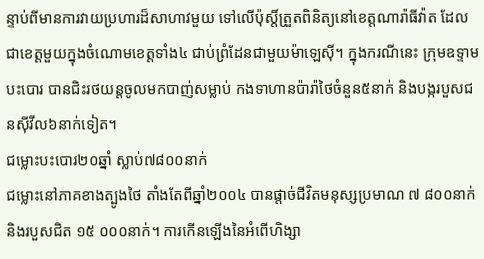ន្ទាប់ពីមានការវាយប្រហារដ៏សាហាវមួយ ទៅលើប៉ុស្តិ៍ត្រួតពិនិត្យនៅខេត្តណារ៉ាធីវ៉ាត ដែលជាខេត្តមួយក្នុងចំណោមខេត្តទាំង៤ ជាប់ព្រំដែនជាមួយម៉ាឡេស៊ី។ ក្នុងករណីនេះ ក្រុមឧទ្ទាមបះបោរ បានជិះរថយន្តចូលមកបាញ់សម្លាប់ កងទាហានប៉ារ៉ាថៃចំនួន៥នាក់ និងបង្ករបួសជនស៊ីវីល៦នាក់ទៀត។
ជម្លោះបះបោរ២០ឆ្នាំ ស្លាប់៧៨០០នាក់
ជម្លោះនៅភាគខាងត្បូងថៃ តាំងតែពីឆ្នាំ២០០៤ បានផ្តាច់ជីវិតមនុស្សប្រមាណ ៧ ៨០០នាក់ និងរបួសជិត ១៥ ០០០នាក់។ ការកើនឡើងនៃអំពើហិង្សា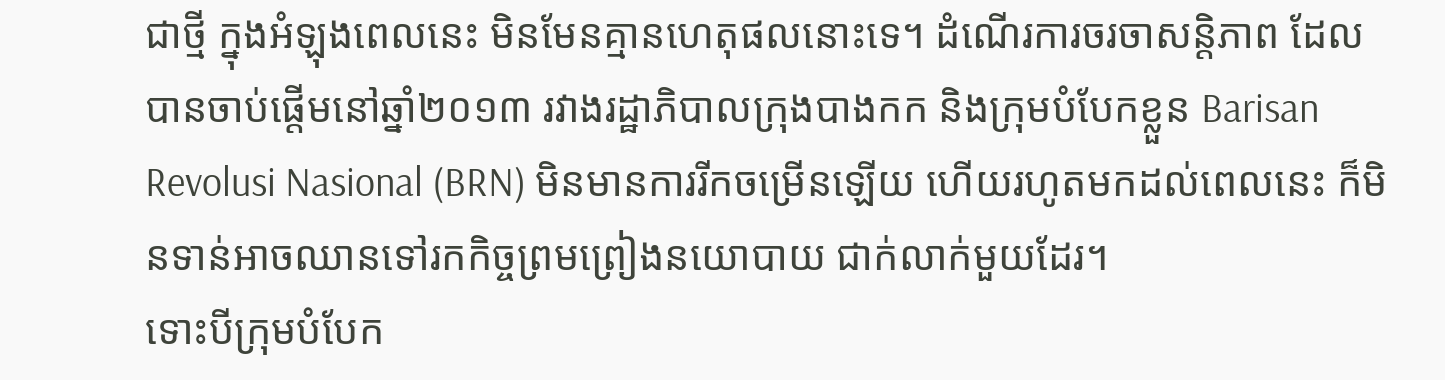ជាថ្មី ក្នុងអំឡុងពេលនេះ មិនមែនគ្មានហេតុផលនោះទេ។ ដំណើរការចរចាសន្តិភាព ដែលបានចាប់ផ្តើមនៅឆ្នាំ២០១៣ រវាងរដ្ឋាភិបាលក្រុងបាងកក និងក្រុមបំបែកខ្លួន Barisan Revolusi Nasional (BRN) មិនមានការរីកចម្រើនឡើយ ហើយរហូតមកដល់ពេលនេះ ក៏មិនទាន់អាចឈានទៅរកកិច្ចព្រមព្រៀងនយោបាយ ជាក់លាក់មួយដែរ។
ទោះបីក្រុមបំបែក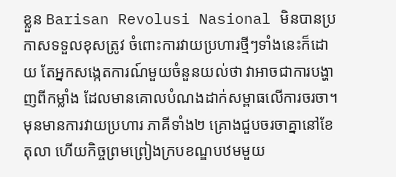ខ្លួន Barisan Revolusi Nasional មិនបានប្រកាសទទួលខុសត្រូវ ចំពោះការវាយប្រហារថ្មីៗទាំងនេះក៏ដោយ តែអ្នកសង្កេតការណ៍មួយចំនួនយល់ថា វាអាចជាការបង្ហាញពីកម្លាំង ដែលមានគោលបំណងដាក់សម្ពាធលើការចរចា។
មុនមានការវាយប្រហារ ភាគីទាំង២ គ្រោងជួបចរចាគ្នានៅខែតុលា ហើយកិច្ចព្រមព្រៀងក្របខណ្ឌបឋមមួយ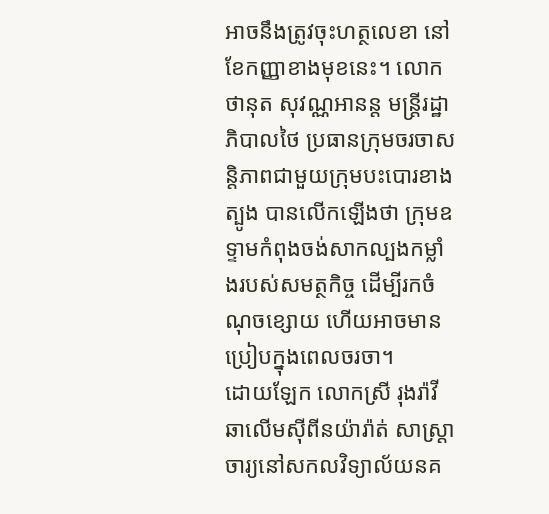អាចនឹងត្រូវចុះហត្ថលេខា នៅខែកញ្ញាខាងមុខនេះ។ លោក ថានុត សុវណ្ណអានន្ត មន្ត្រីរដ្ឋាភិបាលថៃ ប្រធានក្រុមចរចាសន្តិភាពជាមួយក្រុមបះបោរខាងត្បូង បានលើកឡើងថា ក្រុមឧទ្ទាមកំពុងចង់សាកល្បងកម្លាំងរបស់សមត្ថកិច្ច ដើម្បីរកចំណុចខ្សោយ ហើយអាចមានប្រៀបក្នុងពេលចរចា។
ដោយឡែក លោកស្រី រុងរ៉ាវី ឆាលើមស៊ីពីនយ៉ារ៉ាត់ សាស្ត្រាចារ្យនៅសកលវិទ្យាល័យនគ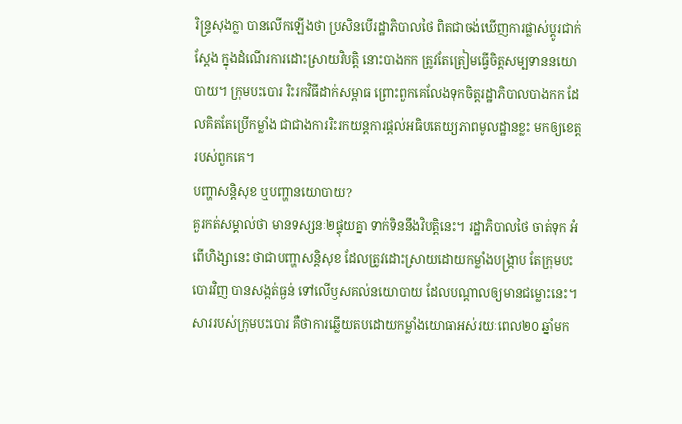រិន្ទ្រសុងក្លា បានលើកឡើងថា ប្រសិនបើរដ្ឋាភិបាលថៃ ពិតជាចង់ឃើញការផ្លាស់ប្តូរជាក់ស្តែង ក្នុងដំណើរការដោះស្រាយវិបត្តិ នោះបាងកក ត្រូវតែត្រៀមធ្វើចិត្តសម្បទាននយោបាយ។ ក្រុមបះបោរ រិះរកវិធីដាក់សម្ពាធ ព្រោះពួកគេលែងទុកចិត្តរដ្ឋាភិបាលបាងកក ដែលគិតតែប្រើកម្លាំង ជាជាងការរិះរកយន្តការផ្តល់អធិបតេយ្យភាពមូលដ្ឋានខ្លះ មកឲ្យខេត្តរបស់ពួកគេ។
បញ្ហាសន្តិសុខ ឬបញ្ហានយោបាយ?
គួរកត់សម្គាល់ថា មានទស្សនៈ២ផ្ទុយគ្នា ទាក់ទិននឹងវិបត្តិនេះ។ រដ្ឋាភិបាលថៃ ចាត់ទុក អំពើហិង្សានេះ ថាជាបញ្ហាសន្តិសុខ ដែលត្រូវដោះស្រាយដោយកម្លាំងបង្ក្រាប តែក្រុមបះបោរវិញ បានសង្កត់ធ្ងន់ ទៅលើឫសគល់នយោបាយ ដែលបណ្តាលឲ្យមានជម្លោះនេះ។ សាររបស់ក្រុមបះបោរ គឺថាការឆ្លើយតបដោយកម្លាំងយោធាអស់រយៈពេល២០ ឆ្នាំមក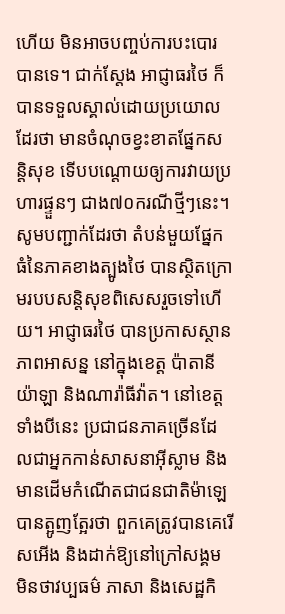ហើយ មិនអាចបញ្ចប់ការបះបោរបានទេ។ ជាក់ស្តែង អាជ្ញាធរថៃ ក៏បានទទួលស្គាល់ដោយប្រយោលដែរថា មានចំណុចខ្វះខាតផ្នែកសន្តិសុខ ទើបបណ្តោយឲ្យការវាយប្រហារផ្ទួនៗ ជាង៧០ករណីថ្មីៗនេះ។
សូមបញ្ជាក់ដែរថា តំបន់មួយផ្នែកធំនៃភាគខាងត្បូងថៃ បានស្ថិតក្រោមរបបសន្តិសុខពិសេសរួចទៅហើយ។ អាជ្ញាធរថៃ បានប្រកាសស្ថានភាពអាសន្ន នៅក្នុងខេត្ត ប៉ាតានី យ៉ាឡា និងណារ៉ាធីវ៉ាត។ នៅខេត្តទាំងបីនេះ ប្រជាជនភាគច្រើនដែលជាអ្នកកាន់សាសនាអ៊ីស្លាម និងមានដើមកំណើតជាជនជាតិម៉ាឡេ បានត្អូញត្អែរថា ពួកគេត្រូវបានគេរើសអើង និងដាក់ឱ្យនៅក្រៅសង្គម មិនថាវប្បធម៌ ភាសា និងសេដ្ឋកិ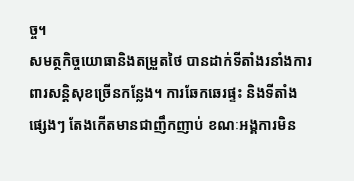ច្ច។
សមត្ថកិច្ចយោធានិងតម្រួតថៃ បានដាក់ទីតាំងរនាំងការពារសន្តិសុខច្រើនកន្លែង។ ការឆែកឆេរផ្ទះ និងទីតាំងផ្សេងៗ តែងកើតមានជាញឹកញាប់ ខណៈអង្គការមិន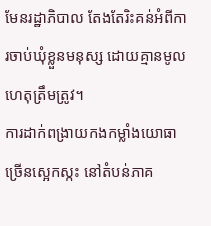មែនរដ្ឋាភិបាល តែងតែរិះគន់អំពីការចាប់ឃុំខ្លួនមនុស្ស ដោយគ្មានមូលហេតុត្រឹមត្រូវ។
ការដាក់ពង្រាយកងកម្លាំងយោធាច្រើនស្អេកស្កះ នៅតំបន់ភាគ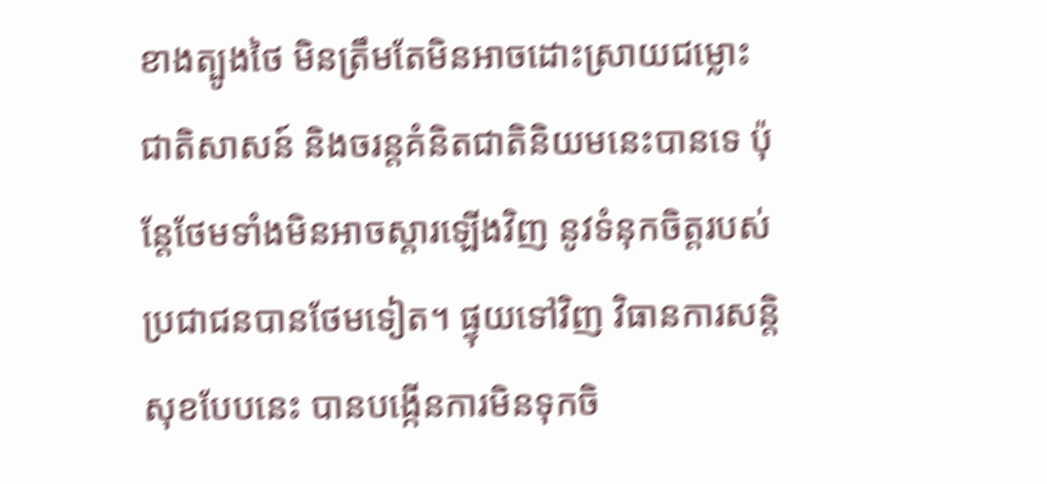ខាងត្បូងថៃ មិនត្រឹមតែមិនអាចដោះស្រាយជម្លោះជាតិសាសន៍ និងចរន្តគំនិតជាតិនិយមនេះបានទេ ប៉ុន្តែថែមទាំងមិនអាចស្តារឡើងវិញ នូវទំនុកចិត្តរបស់ប្រជាជនបានថែមទៀត។ ផ្ទុយទៅវិញ វិធានការសន្តិសុខបែបនេះ បានបង្កើនការមិនទុកចិ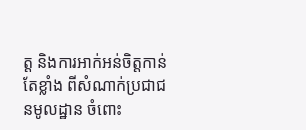ត្ត និងការអាក់អន់ចិត្តកាន់តែខ្លាំង ពីសំណាក់ប្រជាជនមូលដ្ឋាន ចំពោះ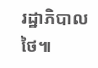រដ្ឋាភិបាលថៃ៕